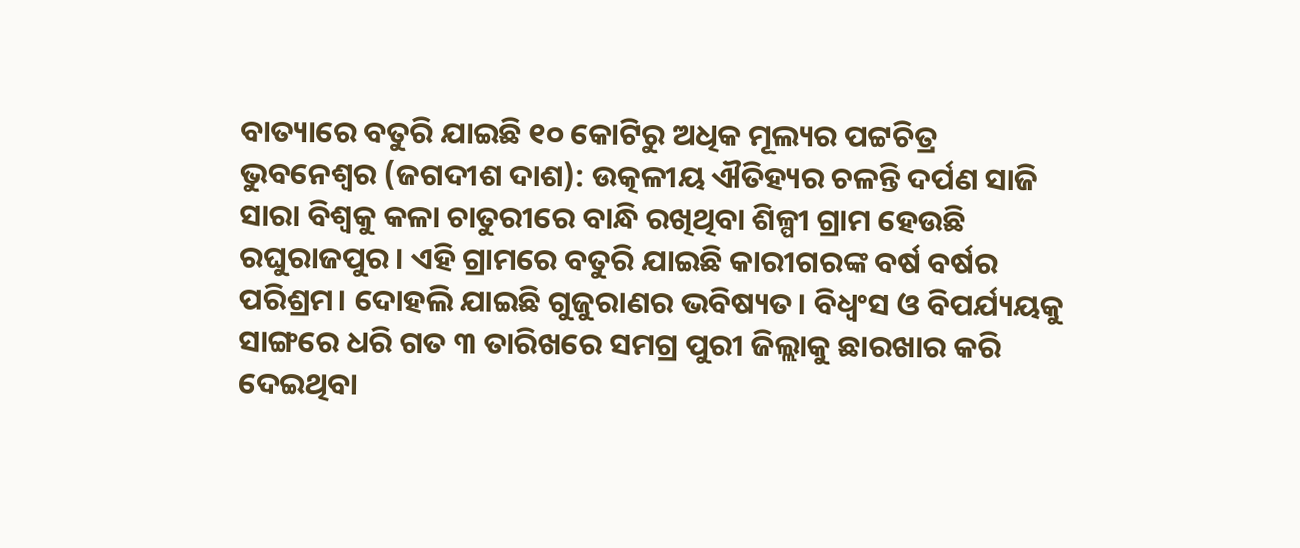ବାତ୍ୟାରେ ବତୁରି ଯାଇଛି ୧୦ କୋଟିରୁ ଅଧିକ ମୂଲ୍ୟର ପଟ୍ଟଚିତ୍ର
ଭୁବନେଶ୍ୱର (ଜଗଦୀଶ ଦାଶ): ଉତ୍କଳୀୟ ଐତିହ୍ୟର ଚଳନ୍ତି ଦର୍ପଣ ସାଜି ସାରା ବିଶ୍ୱକୁ କଳା ଚାତୁରୀରେ ବାନ୍ଧି ରଖିଥିବା ଶିଳ୍ପୀ ଗ୍ରାମ ହେଉଛି ରଘୁରାଜପୁର। ଏହି ଗ୍ରାମରେ ବତୁରି ଯାଇଛି କାରୀଗରଙ୍କ ବର୍ଷ ବର୍ଷର ପରିଶ୍ରମ। ଦୋହଲି ଯାଇଛି ଗୁଜୁରାଣର ଭବିଷ୍ୟତ। ବିଧ୍ୱଂସ ଓ ବିପର୍ଯ୍ୟୟକୁ ସାଙ୍ଗରେ ଧରି ଗତ ୩ ତାରିଖରେ ସମଗ୍ର ପୁରୀ ଜିଲ୍ଲାକୁ ଛାରଖାର କରି ଦେଇଥିବା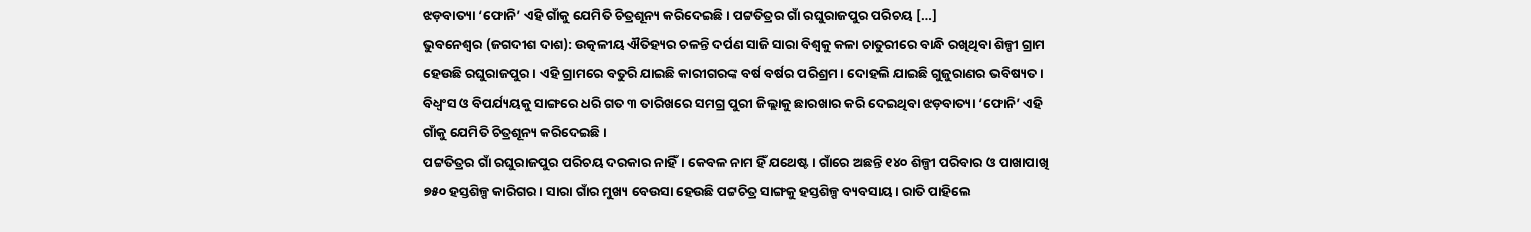ଝଡ଼ବାତ୍ୟା ‘ଫୋନି’ ଏହି ଗାଁକୁ ଯେମିତି ଚିତ୍ରଶୂନ୍ୟ କରିଦେଇଛି। ପଟ୍ଟତିତ୍ରର ଗାଁ ରଘୁରାଜପୁର ପରିଚୟ […]
ଭୁବନେଶ୍ୱର (ଜଗଦୀଶ ଦାଶ): ଉତ୍କଳୀୟ ଐତିହ୍ୟର ଚଳନ୍ତି ଦର୍ପଣ ସାଜି ସାରା ବିଶ୍ୱକୁ କଳା ଚାତୁରୀରେ ବାନ୍ଧି ରଖିଥିବା ଶିଳ୍ପୀ ଗ୍ରାମ ହେଉଛି ରଘୁରାଜପୁର। ଏହି ଗ୍ରାମରେ ବତୁରି ଯାଇଛି କାରୀଗରଙ୍କ ବର୍ଷ ବର୍ଷର ପରିଶ୍ରମ। ଦୋହଲି ଯାଇଛି ଗୁଜୁରାଣର ଭବିଷ୍ୟତ। ବିଧ୍ୱଂସ ଓ ବିପର୍ଯ୍ୟୟକୁ ସାଙ୍ଗରେ ଧରି ଗତ ୩ ତାରିଖରେ ସମଗ୍ର ପୁରୀ ଜିଲ୍ଲାକୁ ଛାରଖାର କରି ଦେଇଥିବା ଝଡ଼ବାତ୍ୟା ‘ଫୋନି’ ଏହି ଗାଁକୁ ଯେମିତି ଚିତ୍ରଶୂନ୍ୟ କରିଦେଇଛି।
ପଟ୍ଟତିତ୍ରର ଗାଁ ରଘୁରାଜପୁର ପରିଚୟ ଦରକାର ନାହିଁ। କେବଳ ନାମ ହିଁ ଯଥେଷ୍ଟ। ଗାଁରେ ଅଛନ୍ତି ୧୪୦ ଶିଳ୍ପୀ ପରିବାର ଓ ପାଖାପାଖି ୭୫୦ ହସ୍ତଶିଳ୍ପ କାରିଗର। ସାରା ଗାଁର ମୁଖ୍ୟ ବେଉସା ହେଉଛି ପଟ୍ଟଚିତ୍ର ସାଙ୍ଗକୁ ହସ୍ତଶିଳ୍ପ ବ୍ୟବସାୟ। ରାତି ପାହିଲେ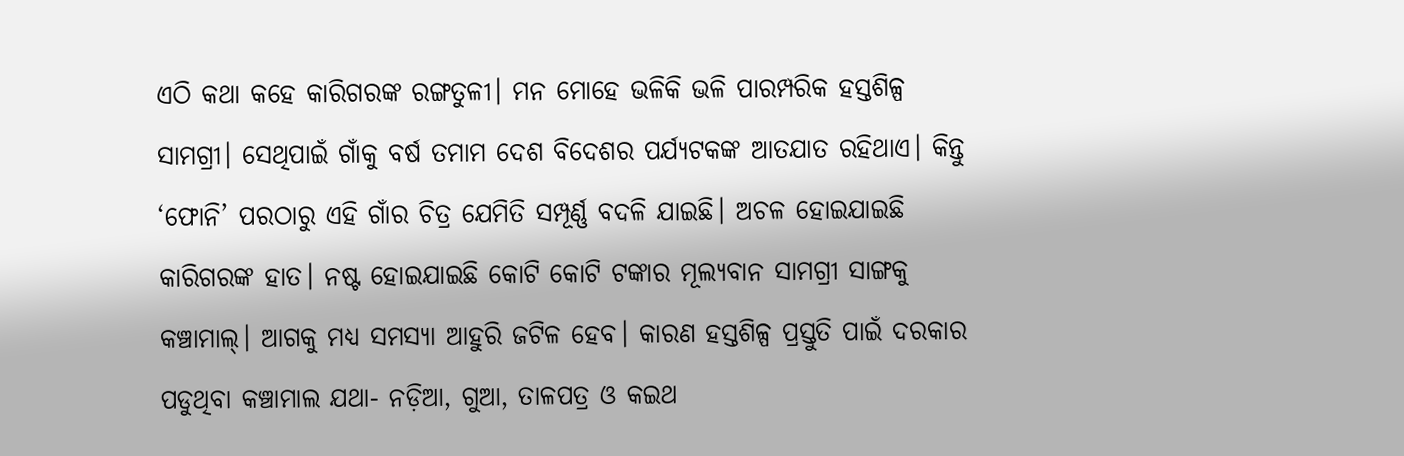ଏଠି କଥା କହେ କାରିଗରଙ୍କ ରଙ୍ଗତୁଳୀ। ମନ ମୋହେ ଭଳିକି ଭଳି ପାରମ୍ପରିକ ହସ୍ତଶିଳ୍ପ ସାମଗ୍ରୀ। ସେଥିପାଇଁ ଗାଁକୁ ବର୍ଷ ତମାମ ଦେଶ ବିଦେଶର ପର୍ଯ୍ୟଟକଙ୍କ ଆତଯାତ ରହିଥାଏ। କିନ୍ତୁ ‘ଫୋନି’ ପରଠାରୁ ଏହି ଗାଁର ଚିତ୍ର ଯେମିତି ସମ୍ପୂର୍ଣ୍ଣ ବଦଳି ଯାଇଛି। ଅଚଳ ହୋଇଯାଇଛି କାରିଗରଙ୍କ ହାତ। ନଷ୍ଟ ହୋଇଯାଇଛି କୋଟି କୋଟି ଟଙ୍କାର ମୂଲ୍ୟବାନ ସାମଗ୍ରୀ ସାଙ୍ଗକୁ କଞ୍ଚାମାଲ୍। ଆଗକୁ ମଧ୍ୟ ସମସ୍ୟା ଆହୁରି ଜଟିଳ ହେବ। କାରଣ ହସ୍ତଶିଳ୍ପ ପ୍ରସ୍ତୁତି ପାଇଁ ଦରକାର ପଡୁଥିବା କଞ୍ଚାମାଲ ଯଥା- ନଡ଼ିଆ, ଗୁଆ, ତାଳପତ୍ର ଓ କଇଥ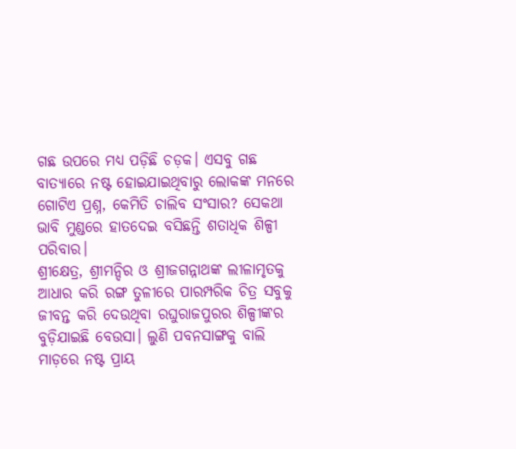ଗଛ ଉପରେ ମଧ୍ୟ ପଡ଼ିଛି ଚଡ଼କ। ଏସବୁ ଗଛ ବାତ୍ୟାରେ ନଷ୍ଟ ହୋଇଯାଇଥିବାରୁ ଲୋକଙ୍କ ମନରେ ଗୋଟିଏ ପ୍ରଶ୍ନ, କେମିତି ଚାଲିବ ସଂସାର? ସେକଥା ଭାବି ମୁଣ୍ଡରେ ହାତଦେଇ ବସିଛନ୍ତି ଶତାଧିକ ଶିଳ୍ପୀ ପରିବାର।
ଶ୍ରୀକ୍ଷେତ୍ର, ଶ୍ରୀମନ୍ଦିର ଓ ଶ୍ରୀଜଗନ୍ନାଥଙ୍କ ଲୀଳାମୃତକୁ ଆଧାର କରି ରଙ୍ଗ ତୁଳୀରେ ପାରମ୍ପରିକ ଚିତ୍ର ସବୁକୁ ଜୀବନ୍ତ କରି ଦେଉଥିବା ରଘୁରାଜପୁରର ଶିଳ୍ପୀଙ୍କର ବୁଡ଼ିଯାଇଛି ବେଉସା। ଲୁଣି ପବନସାଙ୍ଗକୁ ବାଲି ମାଡ଼ରେ ନଷ୍ଟ ପ୍ରାୟ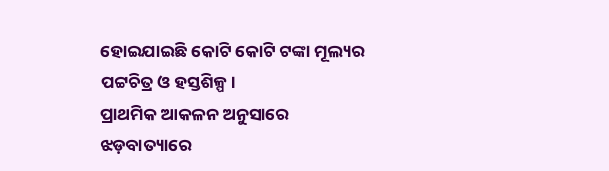ହୋଇଯାଇଛି କୋଟି କୋଟି ଟଙ୍କା ମୂଲ୍ୟର ପଟ୍ଟଚିତ୍ର ଓ ହସ୍ତଶିଳ୍ପ।
ପ୍ରାଥମିକ ଆକଳନ ଅନୁସାରେ ଝଡ଼ବାତ୍ୟାରେ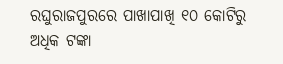ରଘୁରାଜପୁରରେ ପାଖାପାଖି ୧୦ କୋଟିରୁ ଅଧିକ ଟଙ୍କା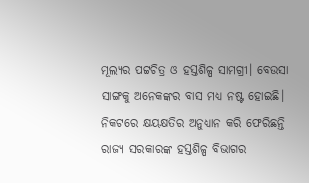ମୂଲ୍ୟର ପଟ୍ଟଚିତ୍ର ଓ ହସ୍ତଶିଳ୍ପ ସାମଗ୍ରୀ। ବେଉସା ସାଙ୍ଗକୁ ଅନେକଙ୍କର ବାସ ମଧ୍ୟ ନଷ୍ଟ ହୋଇଛି। ନିକଟରେ କ୍ଷୟକ୍ଷତିର ଅନୁଧ୍ୟାନ କରି ଫେରିଛନ୍ତି ରାଜ୍ୟ ସରକାରଙ୍କ ହସ୍ତଶିଳ୍ପ ବିଭାଗର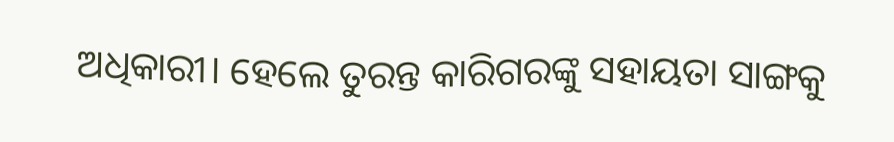ଅଧିକାରୀ। ହେଲେ ତୁରନ୍ତ କାରିଗରଙ୍କୁ ସହାୟତା ସାଙ୍ଗକୁ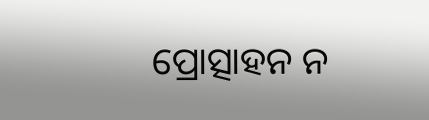ପ୍ରୋତ୍ସାହନ ନ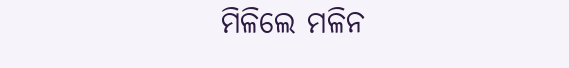ମିଳିଲେ ମଳିନ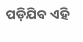ପଡ଼ିଯିବ ଏହି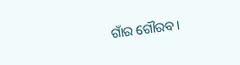ଗାଁର ଗୌରବ।